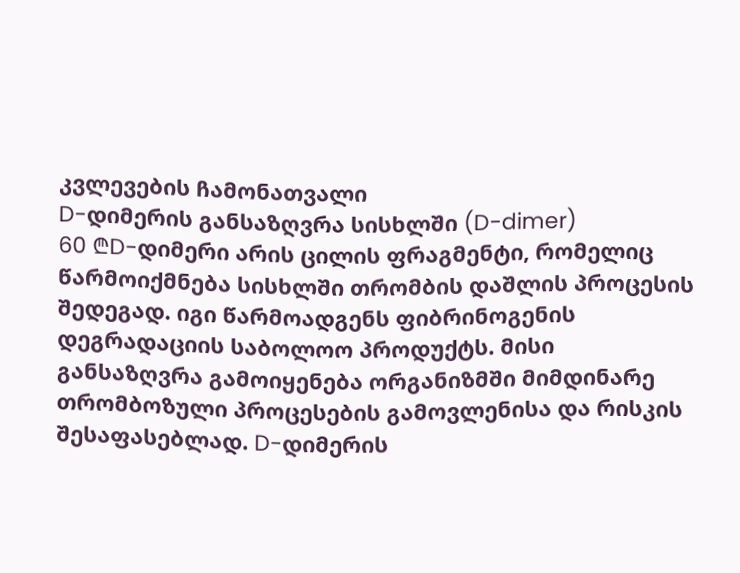კვლევების ჩამონათვალი
D-დიმერის განსაზღვრა სისხლში (D-dimer)
60 ₾D-დიმერი არის ცილის ფრაგმენტი, რომელიც წარმოიქმნება სისხლში თრომბის დაშლის პროცესის შედეგად. იგი წარმოადგენს ფიბრინოგენის დეგრადაციის საბოლოო პროდუქტს. მისი განსაზღვრა გამოიყენება ორგანიზმში მიმდინარე თრომბოზული პროცესების გამოვლენისა და რისკის შესაფასებლად. D-დიმერის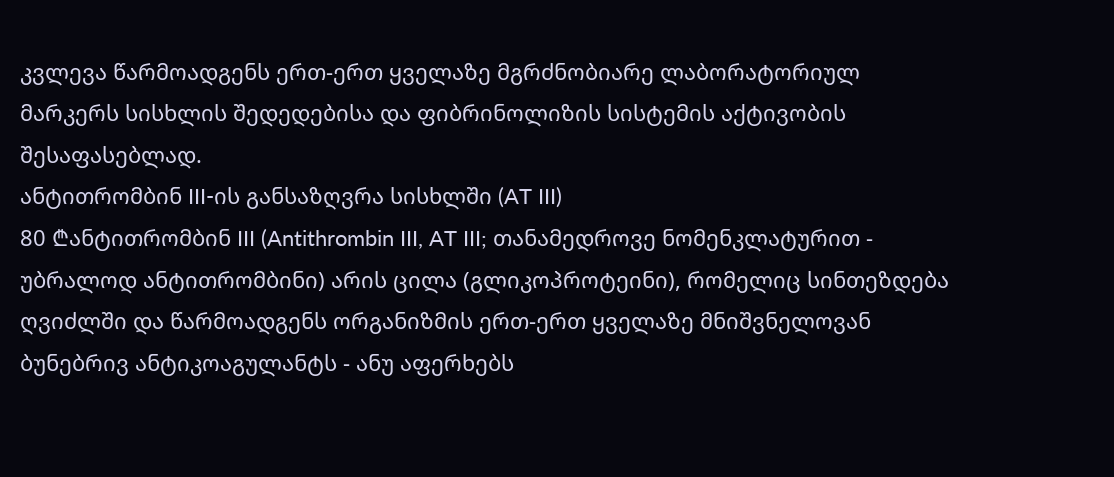კვლევა წარმოადგენს ერთ-ერთ ყველაზე მგრძნობიარე ლაბორატორიულ მარკერს სისხლის შედედებისა და ფიბრინოლიზის სისტემის აქტივობის შესაფასებლად.
ანტითრომბინ III-ის განსაზღვრა სისხლში (AT III)
80 ₾ანტითრომბინ III (Antithrombin III, AT III; თანამედროვე ნომენკლატურით - უბრალოდ ანტითრომბინი) არის ცილა (გლიკოპროტეინი), რომელიც სინთეზდება ღვიძლში და წარმოადგენს ორგანიზმის ერთ-ერთ ყველაზე მნიშვნელოვან ბუნებრივ ანტიკოაგულანტს - ანუ აფერხებს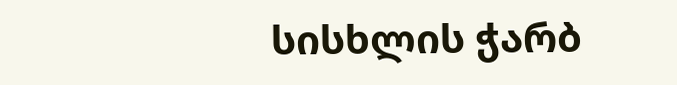სისხლის ჭარბ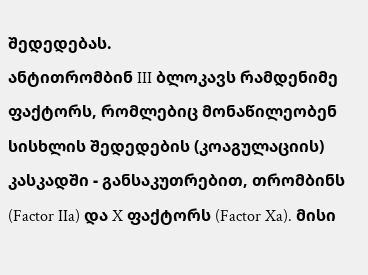შედედებას.
ანტითრომბინ III ბლოკავს რამდენიმე ფაქტორს, რომლებიც მონაწილეობენ სისხლის შედედების (კოაგულაციის) კასკადში - განსაკუთრებით, თრომბინს (Factor IIa) და X ფაქტორს (Factor Xa). მისი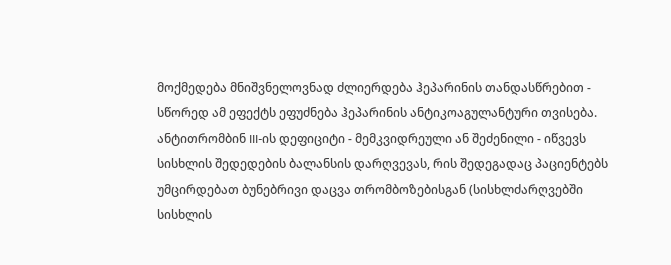მოქმედება მნიშვნელოვნად ძლიერდება ჰეპარინის თანდასწრებით - სწორედ ამ ეფექტს ეფუძნება ჰეპარინის ანტიკოაგულანტური თვისება.
ანტითრომბინ III-ის დეფიციტი - მემკვიდრეული ან შეძენილი - იწვევს სისხლის შედედების ბალანსის დარღვევას, რის შედეგადაც პაციენტებს უმცირდებათ ბუნებრივი დაცვა თრომბოზებისგან (სისხლძარღვებში სისხლის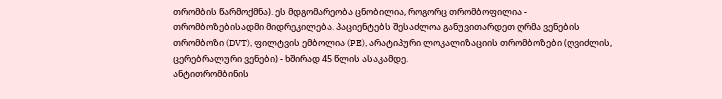თრომბის წარმოქმნა). ეს მდგომარეობა ცნობილია, როგორც თრომბოფილია - თრომბოზებისადმი მიდრეკილება. პაციენტებს შესაძლოა განუვითარდეთ ღრმა ვენების თრომბოზი (DVT), ფილტვის ემბოლია (PE), არატიპური ლოკალიზაციის თრომბოზები (ღვიძლის, ცერებრალური ვენები) - ხშირად 45 წლის ასაკამდე.
ანტითრომბინის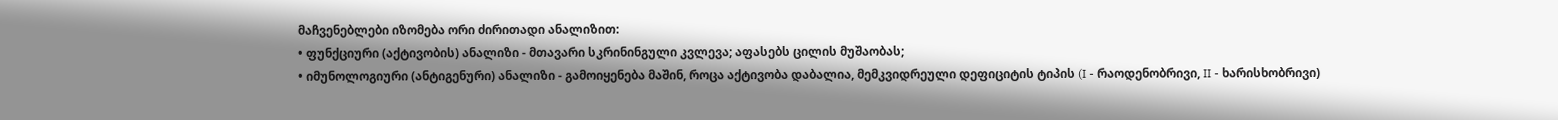მაჩვენებლები იზომება ორი ძირითადი ანალიზით:
• ფუნქციური (აქტივობის) ანალიზი - მთავარი სკრინინგული კვლევა; აფასებს ცილის მუშაობას;
• იმუნოლოგიური (ანტიგენური) ანალიზი - გამოიყენება მაშინ, როცა აქტივობა დაბალია, მემკვიდრეული დეფიციტის ტიპის (I - რაოდენობრივი, II - ხარისხობრივი)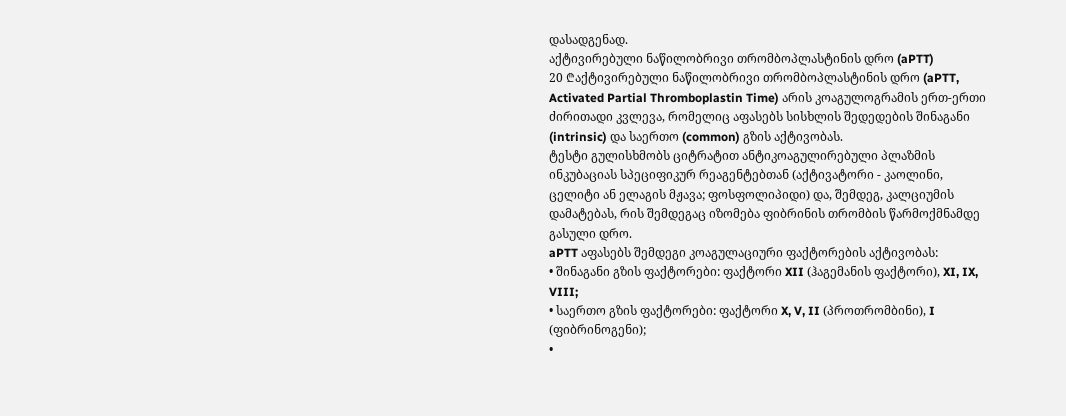დასადგენად.
აქტივირებული ნაწილობრივი თრომბოპლასტინის დრო (aPTT)
20 ₾აქტივირებული ნაწილობრივი თრომბოპლასტინის დრო (aPTT, Activated Partial Thromboplastin Time) არის კოაგულოგრამის ერთ-ერთი ძირითადი კვლევა, რომელიც აფასებს სისხლის შედედების შინაგანი (intrinsic) და საერთო (common) გზის აქტივობას.
ტესტი გულისხმობს ციტრატით ანტიკოაგულირებული პლაზმის ინკუბაციას სპეციფიკურ რეაგენტებთან (აქტივატორი - კაოლინი, ცელიტი ან ელაგის მჟავა; ფოსფოლიპიდი) და, შემდეგ, კალციუმის დამატებას, რის შემდეგაც იზომება ფიბრინის თრომბის წარმოქმნამდე გასული დრო.
aPTT აფასებს შემდეგი კოაგულაციური ფაქტორების აქტივობას:
• შინაგანი გზის ფაქტორები: ფაქტორი XII (ჰაგემანის ფაქტორი), XI, IX, VIII;
• საერთო გზის ფაქტორები: ფაქტორი X, V, II (პროთრომბინი), I (ფიბრინოგენი);
•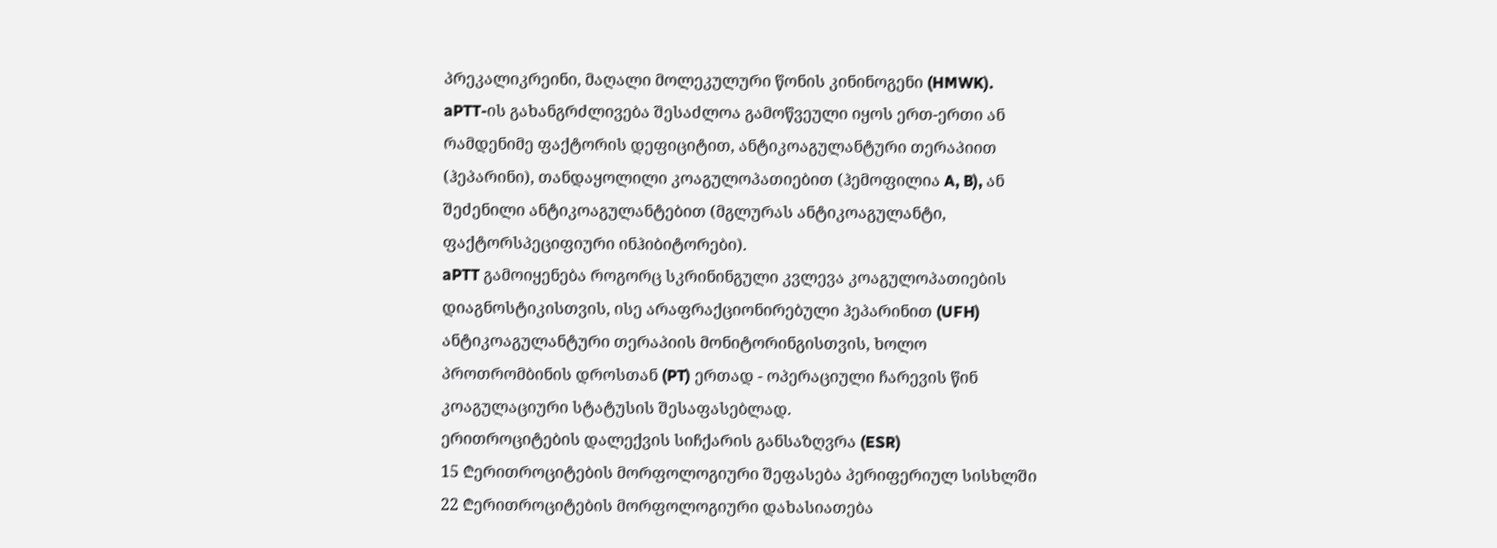პრეკალიკრეინი, მაღალი მოლეკულური წონის კინინოგენი (HMWK).
aPTT-ის გახანგრძლივება შესაძლოა გამოწვეული იყოს ერთ-ერთი ან რამდენიმე ფაქტორის დეფიციტით, ანტიკოაგულანტური თერაპიით (ჰეპარინი), თანდაყოლილი კოაგულოპათიებით (ჰემოფილია A, B), ან შეძენილი ანტიკოაგულანტებით (მგლურას ანტიკოაგულანტი, ფაქტორსპეციფიური ინჰიბიტორები).
aPTT გამოიყენება როგორც სკრინინგული კვლევა კოაგულოპათიების დიაგნოსტიკისთვის, ისე არაფრაქციონირებული ჰეპარინით (UFH) ანტიკოაგულანტური თერაპიის მონიტორინგისთვის, ხოლო პროთრომბინის დროსთან (PT) ერთად - ოპერაციული ჩარევის წინ კოაგულაციური სტატუსის შესაფასებლად.
ერითროციტების დალექვის სიჩქარის განსაზღვრა (ESR)
15 ₾ერითროციტების მორფოლოგიური შეფასება პერიფერიულ სისხლში
22 ₾ერითროციტების მორფოლოგიური დახასიათება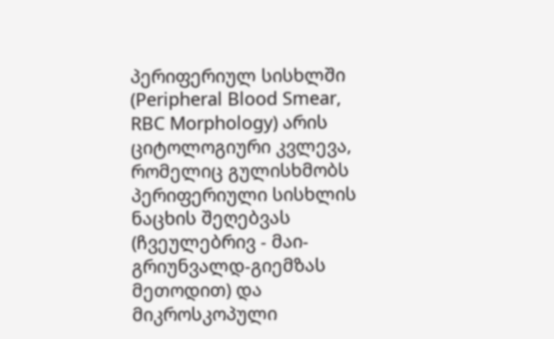პერიფერიულ სისხლში (Peripheral Blood Smear, RBC Morphology) არის ციტოლოგიური კვლევა, რომელიც გულისხმობს პერიფერიული სისხლის ნაცხის შეღებვას (ჩვეულებრივ - მაი-გრიუნვალდ-გიემზას მეთოდით) და მიკროსკოპული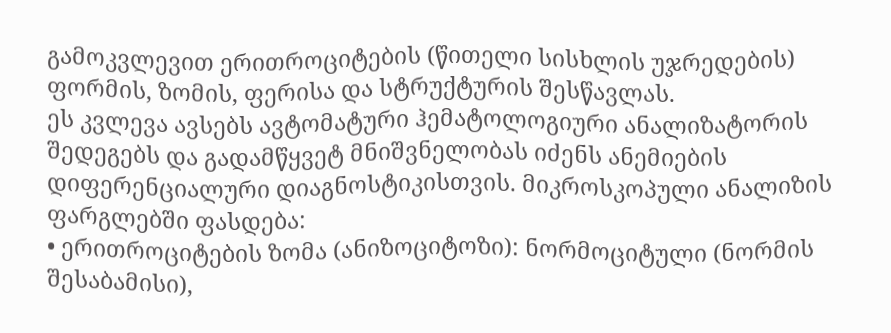გამოკვლევით ერითროციტების (წითელი სისხლის უჯრედების) ფორმის, ზომის, ფერისა და სტრუქტურის შესწავლას.
ეს კვლევა ავსებს ავტომატური ჰემატოლოგიური ანალიზატორის შედეგებს და გადამწყვეტ მნიშვნელობას იძენს ანემიების დიფერენციალური დიაგნოსტიკისთვის. მიკროსკოპული ანალიზის ფარგლებში ფასდება:
• ერითროციტების ზომა (ანიზოციტოზი): ნორმოციტული (ნორმის შესაბამისი),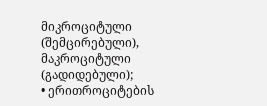მიკროციტული (შემცირებული), მაკროციტული (გადიდებული);
• ერითროციტების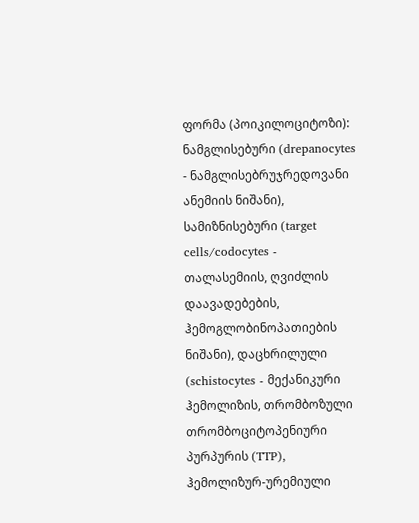ფორმა (პოიკილოციტოზი): ნამგლისებური (drepanocytes - ნამგლისებრუჯრედოვანი ანემიის ნიშანი), სამიზნისებური (target cells/codocytes - თალასემიის, ღვიძლის დაავადებების, ჰემოგლობინოპათიების ნიშანი), დაცხრილული (schistocytes - მექანიკური ჰემოლიზის, თრომბოზული თრომბოციტოპენიური პურპურის (TTP), ჰემოლიზურ-ურემიული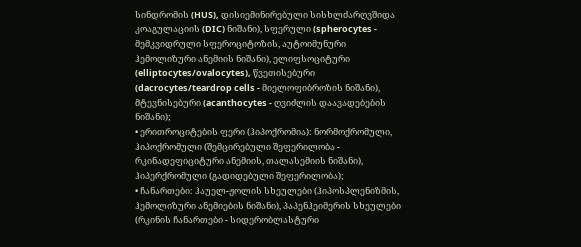სინდრომის (HUS), დისიემინირებული სისხლძარღვშიდა კოაგულაციის (DIC) ნიშანი), სფერული (spherocytes - მემკვიდრული სფეროციტოზის, აუტოიმუნური ჰემოლიზური ანემიის ნიშანი), ელიფსოციტური (elliptocytes/ovalocytes), წვეთისებური (dacrocytes/teardrop cells - მიელოფიბროზის ნიშანი), მტევნისებური (acanthocytes - ღვიძლის დაავადებების ნიშანი);
• ერითროციტების ფერი (ჰიპოქრომია): ნორმოქრომული, ჰიპოქრომული (შემცირებული შეფერილობა - რკინადეფიციტური ანემიის, თალასემიის ნიშანი), ჰიპერქრომული (გადიდებული შეფერილობა);
• ჩანართები: ჰაუელ-ჟოლის სხეულები (ჰიპოსპლენიზმის, ჰემოლიზური ანემიების ნიშანი), პაპენჰეიმერის სხეულები (რკინის ჩანართები - სიდერობლასტური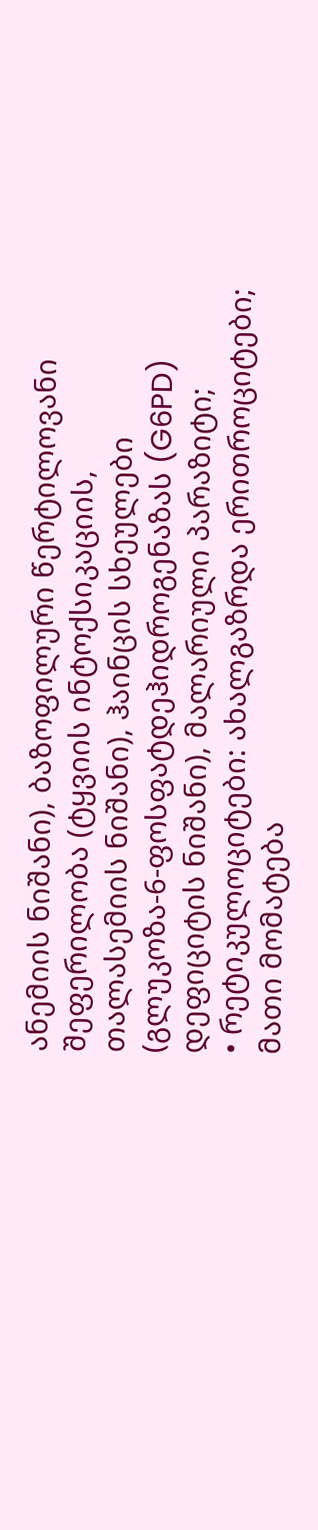ანემიის ნიშანი), ბაზოფილური წერტილოვანი შეფერილობა (ტყვიის ინტოქსიკაციის, თალასემიის ნიშანი), ჰაინცის სხეულები (გლუკოზა-6-ფოსფატდეჰიდროგენაზას (G6PD) დეფიციტის ნიშანი), მალარიული პარაზიტი;
• რეტიკულოციტები: ახალგაზრდა ერითროციტები; მათი მომატება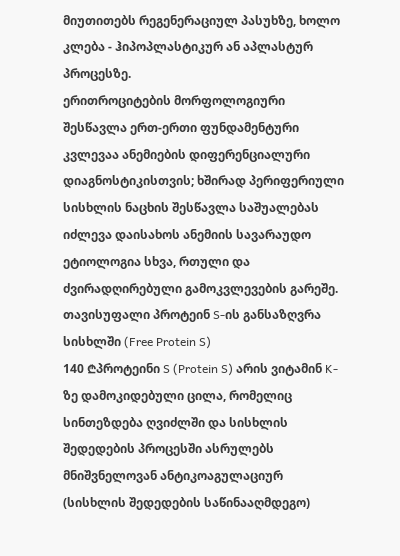მიუთითებს რეგენერაციულ პასუხზე, ხოლო კლება - ჰიპოპლასტიკურ ან აპლასტურ პროცესზე.
ერითროციტების მორფოლოგიური შესწავლა ერთ-ერთი ფუნდამენტური კვლევაა ანემიების დიფერენციალური დიაგნოსტიკისთვის; ხშირად პერიფერიული სისხლის ნაცხის შესწავლა საშუალებას იძლევა დაისახოს ანემიის სავარაუდო ეტიოლოგია სხვა, რთული და ძვირადღირებული გამოკვლევების გარეშე.
თავისუფალი პროტეინ S-ის განსაზღვრა სისხლში (Free Protein S)
140 ₾პროტეინი S (Protein S) არის ვიტამინ K-ზე დამოკიდებული ცილა, რომელიც სინთეზდება ღვიძლში და სისხლის შედედების პროცესში ასრულებს მნიშვნელოვან ანტიკოაგულაციურ (სისხლის შედედების საწინააღმდეგო)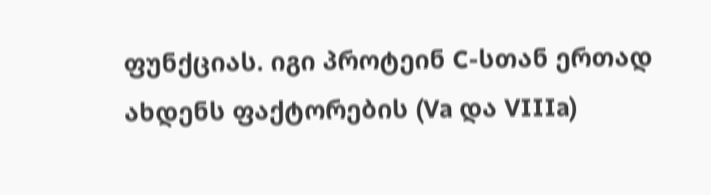ფუნქციას. იგი პროტეინ C-სთან ერთად ახდენს ფაქტორების (Va და VIIIa)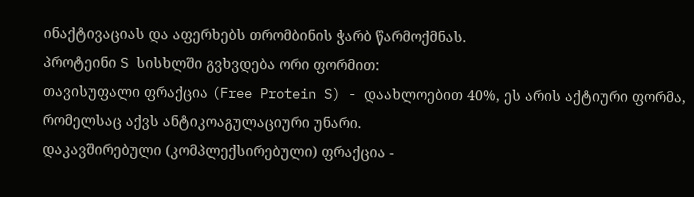ინაქტივაციას და აფერხებს თრომბინის ჭარბ წარმოქმნას.
პროტეინი S სისხლში გვხვდება ორი ფორმით:
თავისუფალი ფრაქცია (Free Protein S) - დაახლოებით 40%, ეს არის აქტიური ფორმა, რომელსაც აქვს ანტიკოაგულაციური უნარი.
დაკავშირებული (კომპლექსირებული) ფრაქცია -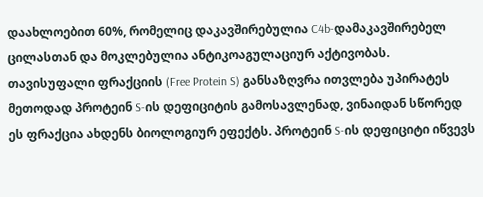დაახლოებით 60%, რომელიც დაკავშირებულია C4b-დამაკავშირებელ ცილასთან და მოკლებულია ანტიკოაგულაციურ აქტივობას.
თავისუფალი ფრაქციის (Free Protein S) განსაზღვრა ითვლება უპირატეს მეთოდად პროტეინ S-ის დეფიციტის გამოსავლენად, ვინაიდან სწორედ ეს ფრაქცია ახდენს ბიოლოგიურ ეფექტს. პროტეინ S-ის დეფიციტი იწვევს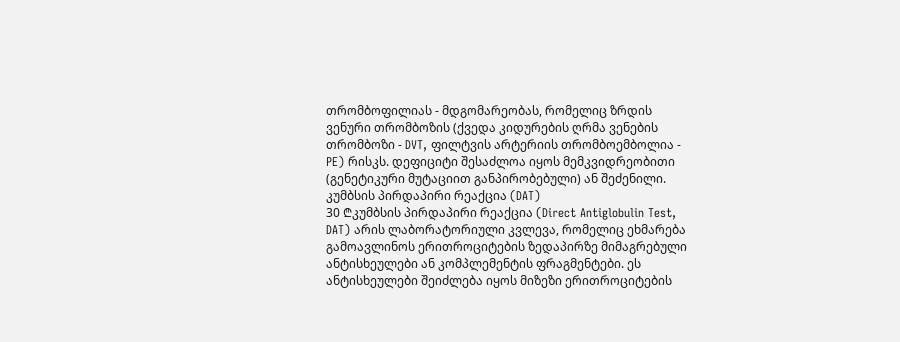თრომბოფილიას - მდგომარეობას, რომელიც ზრდის ვენური თრომბოზის (ქვედა კიდურების ღრმა ვენების თრომბოზი - DVT, ფილტვის არტერიის თრომბოემბოლია - PE) რისკს. დეფიციტი შესაძლოა იყოს მემკვიდრეობითი (გენეტიკური მუტაციით განპირობებული) ან შეძენილი.
კუმბსის პირდაპირი რეაქცია (DAT)
30 ₾კუმბსის პირდაპირი რეაქცია (Direct Antiglobulin Test, DAT) არის ლაბორატორიული კვლევა, რომელიც ეხმარება გამოავლინოს ერითროციტების ზედაპირზე მიმაგრებული ანტისხეულები ან კომპლემენტის ფრაგმენტები. ეს ანტისხეულები შეიძლება იყოს მიზეზი ერითროციტების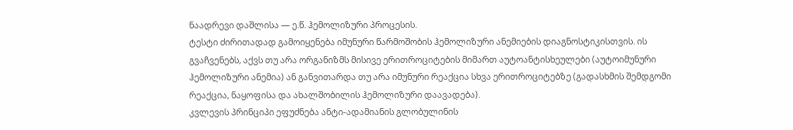ნაადრევი დაშლისა — ე.წ. ჰემოლიზური პროცესის.
ტესტი ძირითადად გამოიყენება იმუნური წარმოშობის ჰემოლიზური ანემიების დიაგნოსტიკისთვის. ის გვაჩვენებს, აქვს თუ არა ორგანიზმს მისივე ერითროციტების მიმართ აუტოანტისხეულები (აუტოიმუნური ჰემოლიზური ანემია) ან განვითარდა თუ არა იმუნური რეაქცია სხვა ერითროციტებზე (გადასხმის შემდგომი რეაქცია, ნაყოფისა და ახალშობილის ჰემოლიზური დაავადება).
კვლევის პრინციპი ეფუძნება ანტი-ადამიანის გლობულინის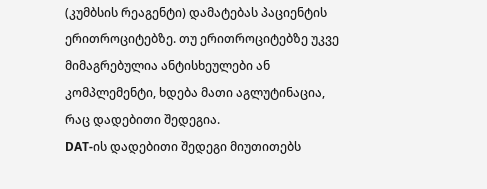(კუმბსის რეაგენტი) დამატებას პაციენტის ერითროციტებზე. თუ ერითროციტებზე უკვე მიმაგრებულია ანტისხეულები ან კომპლემენტი, ხდება მათი აგლუტინაცია, რაც დადებითი შედეგია.
DAT-ის დადებითი შედეგი მიუთითებს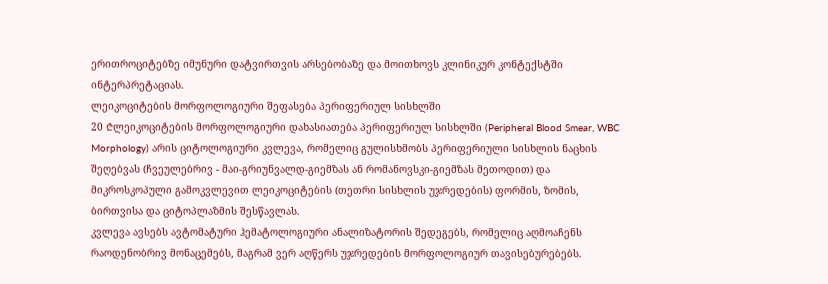ერითროციტებზე იმუნური დატვირთვის არსებობაზე და მოითხოვს კლინიკურ კონტექსტში ინტერპრეტაციას.
ლეიკოციტების მორფოლოგიური შეფასება პერიფერიულ სისხლში
20 ₾ლეიკოციტების მორფოლოგიური დახასიათება პერიფერიულ სისხლში (Peripheral Blood Smear, WBC Morphology) არის ციტოლოგიური კვლევა, რომელიც გულისხმობს პერიფერიული სისხლის ნაცხის შეღებვას (ჩვეულებრივ - მაი-გრიუნვალდ-გიემზას ან რომანოვსკი-გიემზას მეთოდით) და მიკროსკოპული გამოკვლევით ლეიკოციტების (თეთრი სისხლის უჯრედების) ფორმის, ზომის, ბირთვისა და ციტოპლაზმის შესწავლას.
კვლევა ავსებს ავტომატური ჰემატოლოგიური ანალიზატორის შედეგებს, რომელიც აღმოაჩენს რაოდენობრივ მონაცემებს, მაგრამ ვერ აღწერს უჯრედების მორფოლოგიურ თავისებურებებს.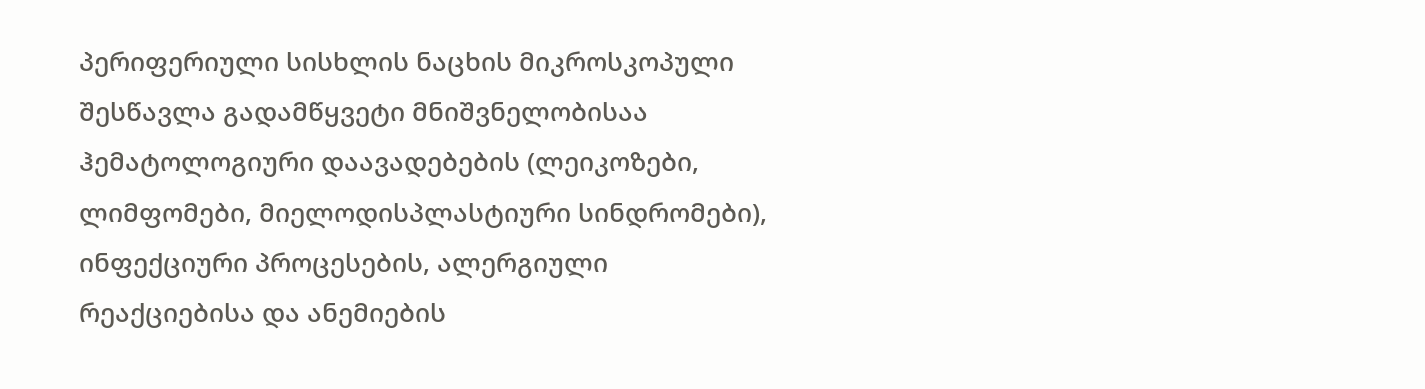პერიფერიული სისხლის ნაცხის მიკროსკოპული შესწავლა გადამწყვეტი მნიშვნელობისაა ჰემატოლოგიური დაავადებების (ლეიკოზები, ლიმფომები, მიელოდისპლასტიური სინდრომები), ინფექციური პროცესების, ალერგიული რეაქციებისა და ანემიების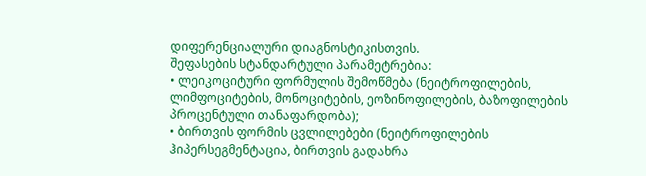დიფერენციალური დიაგნოსტიკისთვის.
შეფასების სტანდარტული პარამეტრებია:
• ლეიკოციტური ფორმულის შემოწმება (ნეიტროფილების, ლიმფოციტების, მონოციტების, ეოზინოფილების, ბაზოფილების პროცენტული თანაფარდობა);
• ბირთვის ფორმის ცვლილებები (ნეიტროფილების ჰიპერსეგმენტაცია, ბირთვის გადახრა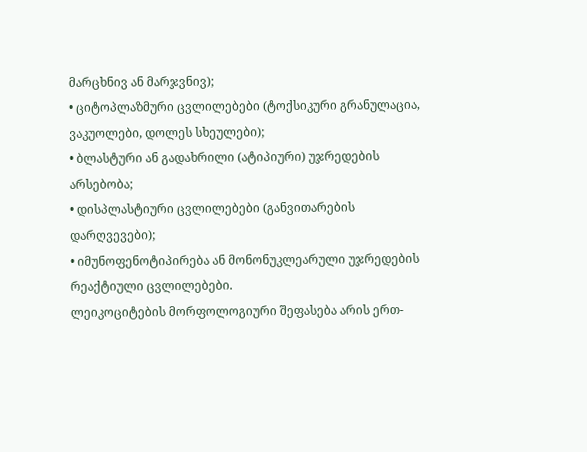მარცხნივ ან მარჯვნივ);
• ციტოპლაზმური ცვლილებები (ტოქსიკური გრანულაცია, ვაკუოლები, დოლეს სხეულები);
• ბლასტური ან გადახრილი (ატიპიური) უჯრედების არსებობა;
• დისპლასტიური ცვლილებები (განვითარების დარღვევები);
• იმუნოფენოტიპირება ან მონონუკლეარული უჯრედების რეაქტიული ცვლილებები.
ლეიკოციტების მორფოლოგიური შეფასება არის ერთ-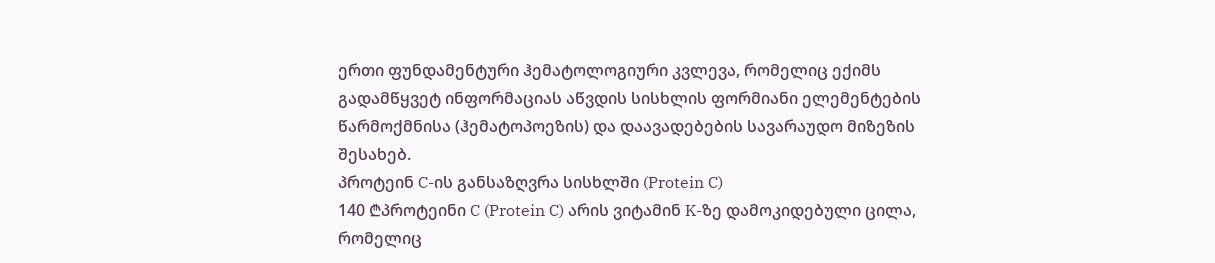ერთი ფუნდამენტური ჰემატოლოგიური კვლევა, რომელიც ექიმს გადამწყვეტ ინფორმაციას აწვდის სისხლის ფორმიანი ელემენტების წარმოქმნისა (ჰემატოპოეზის) და დაავადებების სავარაუდო მიზეზის შესახებ.
პროტეინ C-ის განსაზღვრა სისხლში (Protein C)
140 ₾პროტეინი C (Protein C) არის ვიტამინ K-ზე დამოკიდებული ცილა, რომელიც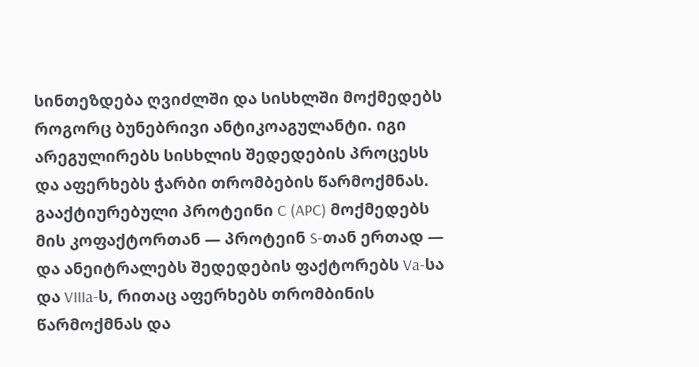სინთეზდება ღვიძლში და სისხლში მოქმედებს როგორც ბუნებრივი ანტიკოაგულანტი. იგი არეგულირებს სისხლის შედედების პროცესს და აფერხებს ჭარბი თრომბების წარმოქმნას.
გააქტიურებული პროტეინი C (APC) მოქმედებს მის კოფაქტორთან — პროტეინ S-თან ერთად — და ანეიტრალებს შედედების ფაქტორებს Va-სა და VIIIa-ს, რითაც აფერხებს თრომბინის წარმოქმნას და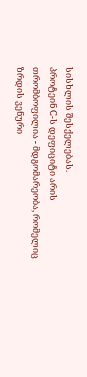სისხლის შესქელებას.
პროტეინ C-ს დეფიციტი არის თრომბოფილია - მდგომარეობა, რომელიც ზრდის ვენური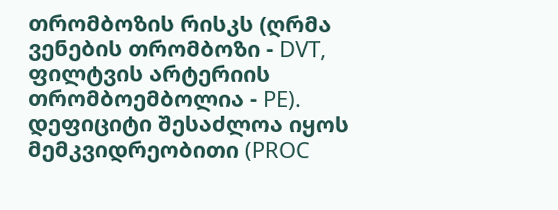თრომბოზის რისკს (ღრმა ვენების თრომბოზი - DVT, ფილტვის არტერიის თრომბოემბოლია - PE). დეფიციტი შესაძლოა იყოს მემკვიდრეობითი (PROC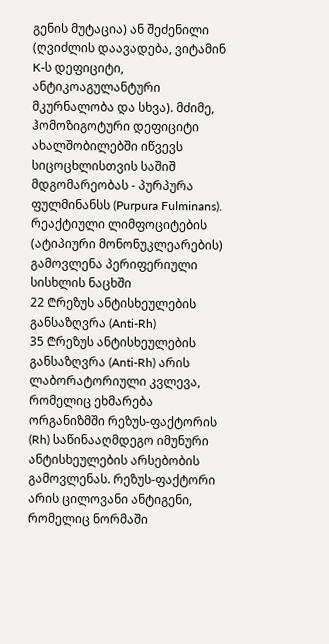გენის მუტაცია) ან შეძენილი (ღვიძლის დაავადება, ვიტამინ K-ს დეფიციტი, ანტიკოაგულანტური მკურნალობა და სხვა). მძიმე, ჰომოზიგოტური დეფიციტი ახალშობილებში იწვევს სიცოცხლისთვის საშიშ მდგომარეობას - პურპურა ფულმინანსს (Purpura Fulminans).
რეაქტიული ლიმფოციტების (ატიპიური მონონუკლეარების) გამოვლენა პერიფერიული სისხლის ნაცხში
22 ₾რეზუს ანტისხეულების განსაზღვრა (Anti-Rh)
35 ₾რეზუს ანტისხეულების განსაზღვრა (Anti-Rh) არის ლაბორატორიული კვლევა, რომელიც ეხმარება ორგანიზმში რეზუს-ფაქტორის (Rh) საწინააღმდეგო იმუნური ანტისხეულების არსებობის გამოვლენას. რეზუს-ფაქტორი არის ცილოვანი ანტიგენი, რომელიც ნორმაში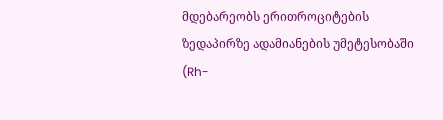მდებარეობს ერითროციტების ზედაპირზე ადამიანების უმეტესობაში (Rh-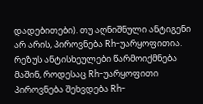დადებითები). თუ აღნიშნული ანტიგენი არ არის, პიროვნება Rh-უარყოფითია.
რეზუს ანტისხეულები წარმოიქმნება მაშინ, როდესაც Rh-უარყოფითი პიროვნება შეხვდება Rh-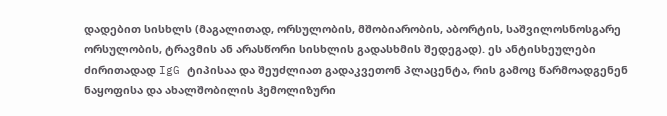დადებით სისხლს (მაგალითად, ორსულობის, მშობიარობის, აბორტის, საშვილოსნოსგარე ორსულობის, ტრავმის ან არასწორი სისხლის გადასხმის შედეგად). ეს ანტისხეულები ძირითადად IgG ტიპისაა და შეუძლიათ გადაკვეთონ პლაცენტა, რის გამოც წარმოადგენენ ნაყოფისა და ახალშობილის ჰემოლიზური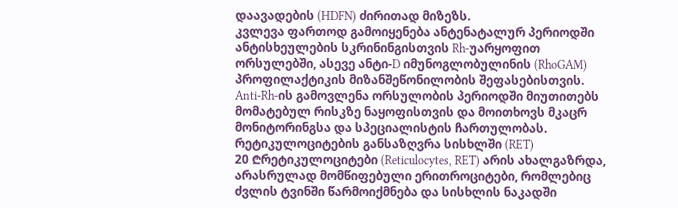დაავადების (HDFN) ძირითად მიზეზს.
კვლევა ფართოდ გამოიყენება ანტენატალურ პერიოდში ანტისხეულების სკრინინგისთვის Rh-უარყოფით ორსულებში, ასევე ანტი-D იმუნოგლობულინის (RhoGAM) პროფილაქტიკის მიზანშეწონილობის შეფასებისთვის.
Anti-Rh-ის გამოვლენა ორსულობის პერიოდში მიუთითებს მომატებულ რისკზე ნაყოფისთვის და მოითხოვს მკაცრ მონიტორინგსა და სპეციალისტის ჩართულობას.
რეტიკულოციტების განსაზღვრა სისხლში (RET)
20 ₾რეტიკულოციტები (Reticulocytes, RET) არის ახალგაზრდა, არასრულად მომწიფებული ერითროციტები, რომლებიც ძვლის ტვინში წარმოიქმნება და სისხლის ნაკადში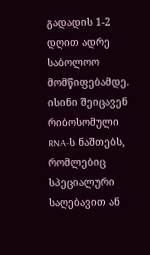გადადის 1-2 დღით ადრე საბოლოო მომწიფებამდე. ისინი შეიცავენ რიბოსომული RNA-ს ნაშთებს, რომლებიც სპეციალური საღებავით ან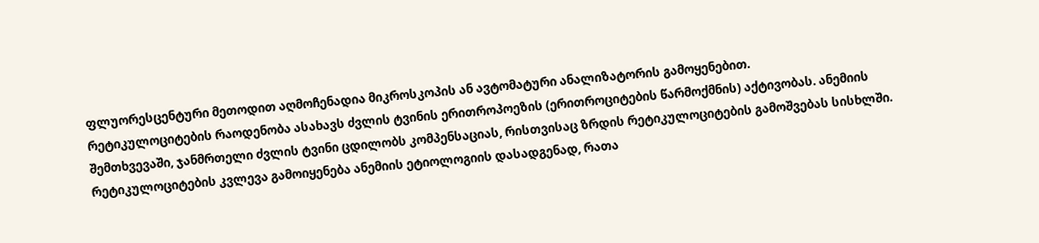ფლუორესცენტური მეთოდით აღმოჩენადია მიკროსკოპის ან ავტომატური ანალიზატორის გამოყენებით.
რეტიკულოციტების რაოდენობა ასახავს ძვლის ტვინის ერითროპოეზის (ერითროციტების წარმოქმნის) აქტივობას. ანემიის შემთხვევაში, ჯანმრთელი ძვლის ტვინი ცდილობს კომპენსაციას, რისთვისაც ზრდის რეტიკულოციტების გამოშვებას სისხლში.
რეტიკულოციტების კვლევა გამოიყენება ანემიის ეტიოლოგიის დასადგენად, რათა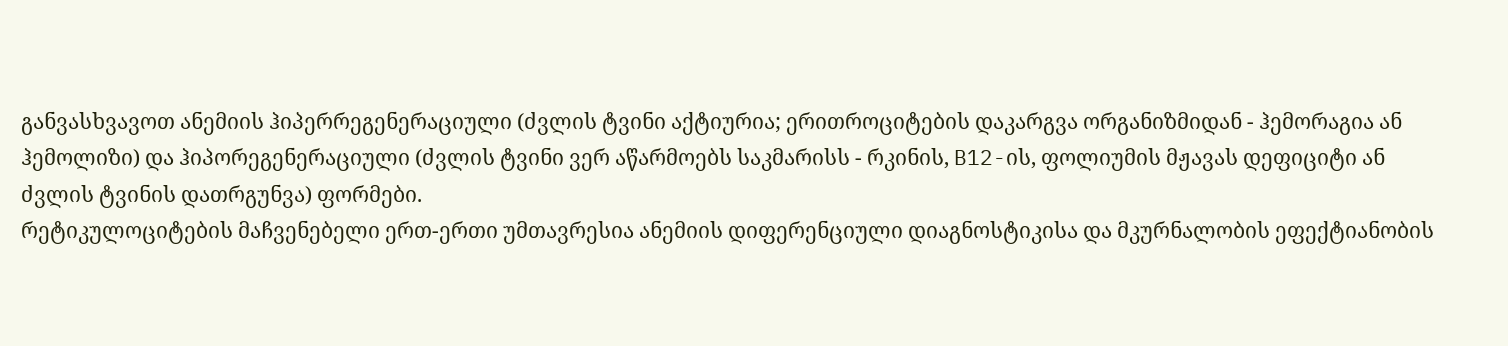განვასხვავოთ ანემიის ჰიპერრეგენერაციული (ძვლის ტვინი აქტიურია; ერითროციტების დაკარგვა ორგანიზმიდან - ჰემორაგია ან ჰემოლიზი) და ჰიპორეგენერაციული (ძვლის ტვინი ვერ აწარმოებს საკმარისს - რკინის, B12-ის, ფოლიუმის მჟავას დეფიციტი ან ძვლის ტვინის დათრგუნვა) ფორმები.
რეტიკულოციტების მაჩვენებელი ერთ-ერთი უმთავრესია ანემიის დიფერენციული დიაგნოსტიკისა და მკურნალობის ეფექტიანობის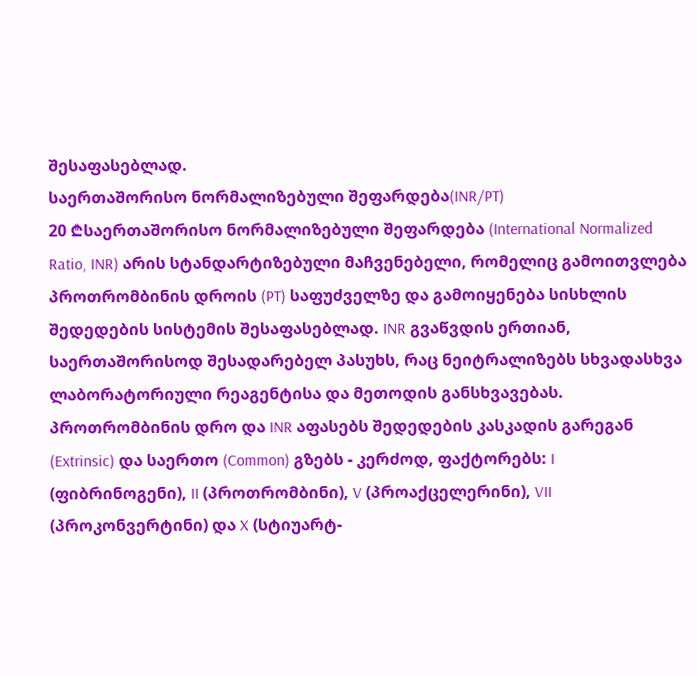შესაფასებლად.
საერთაშორისო ნორმალიზებული შეფარდება(INR/PT)
20 ₾საერთაშორისო ნორმალიზებული შეფარდება (International Normalized Ratio, INR) არის სტანდარტიზებული მაჩვენებელი, რომელიც გამოითვლება პროთრომბინის დროის (PT) საფუძველზე და გამოიყენება სისხლის შედედების სისტემის შესაფასებლად. INR გვაწვდის ერთიან, საერთაშორისოდ შესადარებელ პასუხს, რაც ნეიტრალიზებს სხვადასხვა ლაბორატორიული რეაგენტისა და მეთოდის განსხვავებას.
პროთრომბინის დრო და INR აფასებს შედედების კასკადის გარეგან (Extrinsic) და საერთო (Common) გზებს - კერძოდ, ფაქტორებს: I (ფიბრინოგენი), II (პროთრომბინი), V (პროაქცელერინი), VII (პროკონვერტინი) და X (სტიუარტ-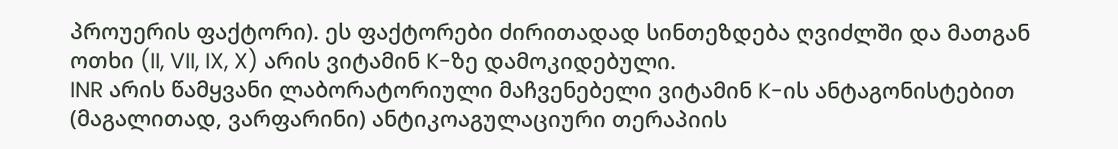პროუერის ფაქტორი). ეს ფაქტორები ძირითადად სინთეზდება ღვიძლში და მათგან ოთხი (II, VII, IX, X) არის ვიტამინ K-ზე დამოკიდებული.
INR არის წამყვანი ლაბორატორიული მაჩვენებელი ვიტამინ K-ის ანტაგონისტებით (მაგალითად, ვარფარინი) ანტიკოაგულაციური თერაპიის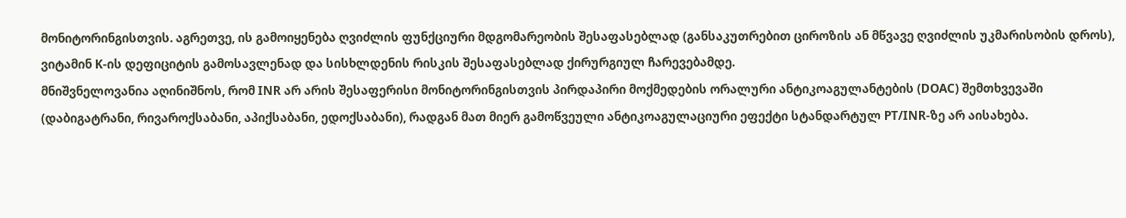მონიტორინგისთვის. აგრეთვე, ის გამოიყენება ღვიძლის ფუნქციური მდგომარეობის შესაფასებლად (განსაკუთრებით ციროზის ან მწვავე ღვიძლის უკმარისობის დროს), ვიტამინ K-ის დეფიციტის გამოსავლენად და სისხლდენის რისკის შესაფასებლად ქირურგიულ ჩარევებამდე.
მნიშვნელოვანია აღინიშნოს, რომ INR არ არის შესაფერისი მონიტორინგისთვის პირდაპირი მოქმედების ორალური ანტიკოაგულანტების (DOAC) შემთხვევაში (დაბიგატრანი, რივაროქსაბანი, აპიქსაბანი, ედოქსაბანი), რადგან მათ მიერ გამოწვეული ანტიკოაგულაციური ეფექტი სტანდარტულ PT/INR-ზე არ აისახება.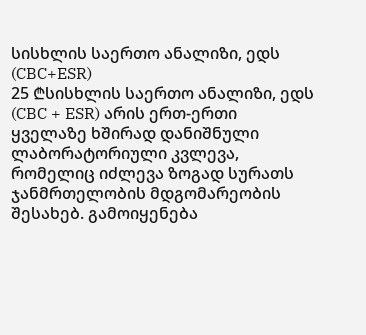სისხლის საერთო ანალიზი, ედს (CBC+ESR)
25 ₾სისხლის საერთო ანალიზი, ედს (CBC + ESR) არის ერთ-ერთი ყველაზე ხშირად დანიშნული ლაბორატორიული კვლევა, რომელიც იძლევა ზოგად სურათს ჯანმრთელობის მდგომარეობის შესახებ. გამოიყენება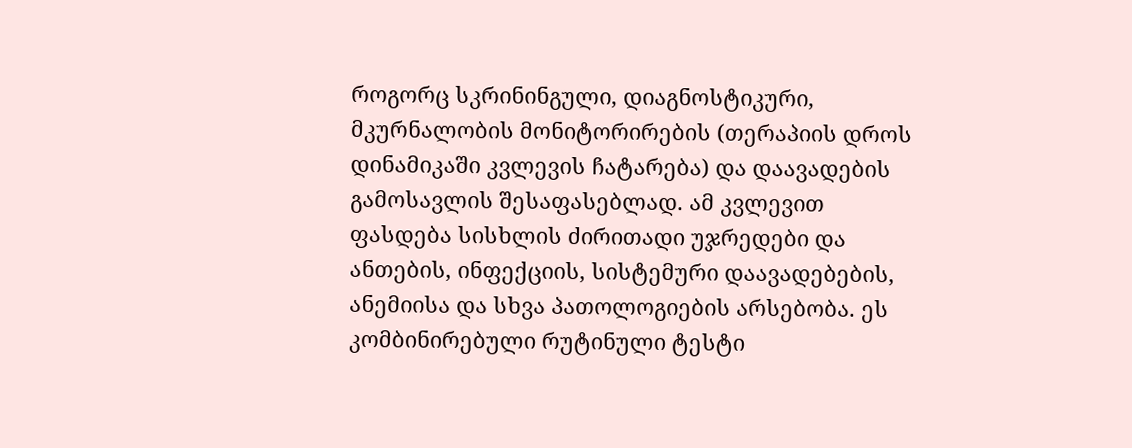როგორც სკრინინგული, დიაგნოსტიკური, მკურნალობის მონიტორირების (თერაპიის დროს დინამიკაში კვლევის ჩატარება) და დაავადების გამოსავლის შესაფასებლად. ამ კვლევით ფასდება სისხლის ძირითადი უჯრედები და ანთების, ინფექციის, სისტემური დაავადებების, ანემიისა და სხვა პათოლოგიების არსებობა. ეს კომბინირებული რუტინული ტესტი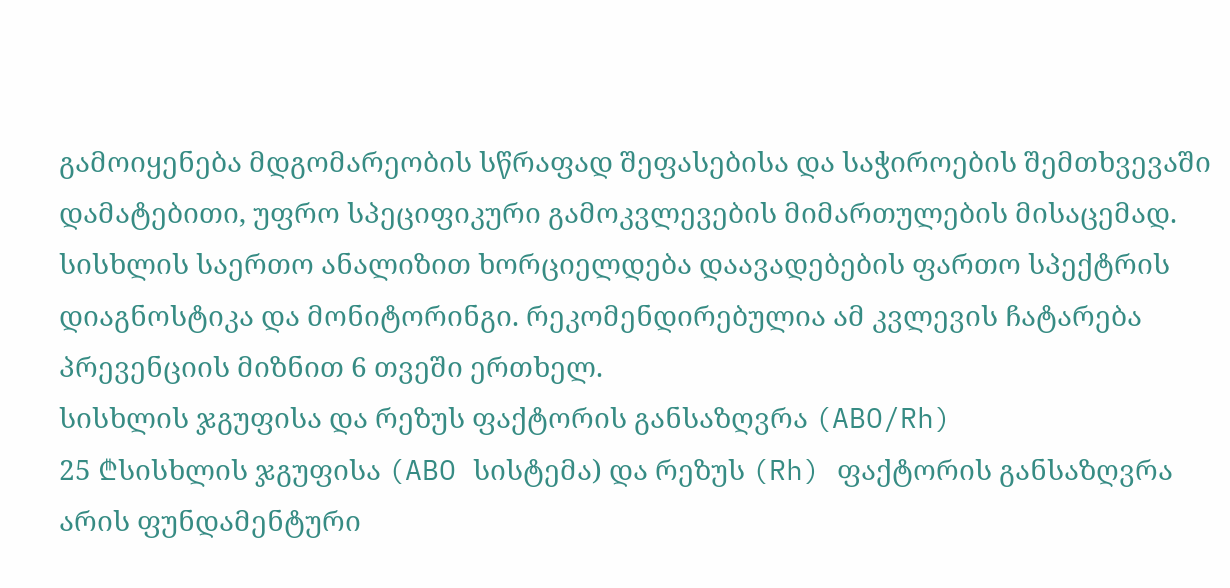გამოიყენება მდგომარეობის სწრაფად შეფასებისა და საჭიროების შემთხვევაში დამატებითი, უფრო სპეციფიკური გამოკვლევების მიმართულების მისაცემად. სისხლის საერთო ანალიზით ხორციელდება დაავადებების ფართო სპექტრის დიაგნოსტიკა და მონიტორინგი. რეკომენდირებულია ამ კვლევის ჩატარება პრევენციის მიზნით 6 თვეში ერთხელ.
სისხლის ჯგუფისა და რეზუს ფაქტორის განსაზღვრა (ABO/Rh)
25 ₾სისხლის ჯგუფისა (ABO სისტემა) და რეზუს (Rh) ფაქტორის განსაზღვრა არის ფუნდამენტური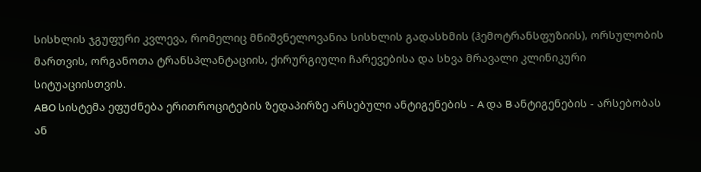სისხლის ჯგუფური კვლევა, რომელიც მნიშვნელოვანია სისხლის გადასხმის (ჰემოტრანსფუზიის), ორსულობის მართვის, ორგანოთა ტრანსპლანტაციის, ქირურგიული ჩარევებისა და სხვა მრავალი კლინიკური სიტუაციისთვის.
ABO სისტემა ეფუძნება ერითროციტების ზედაპირზე არსებული ანტიგენების - A და B ანტიგენების - არსებობას ან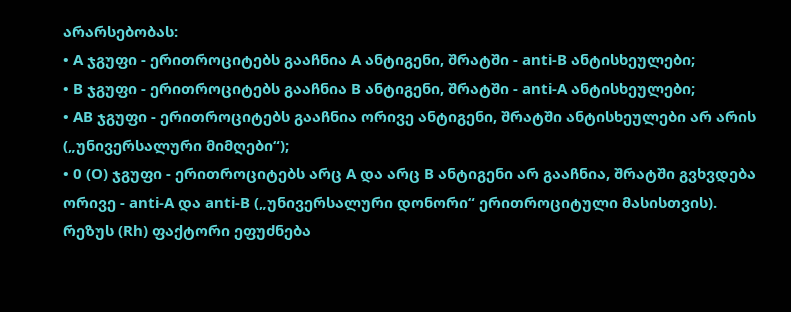არარსებობას:
• A ჯგუფი - ერითროციტებს გააჩნია A ანტიგენი, შრატში - anti-B ანტისხეულები;
• B ჯგუფი - ერითროციტებს გააჩნია B ანტიგენი, შრატში - anti-A ანტისხეულები;
• AB ჯგუფი - ერითროციტებს გააჩნია ორივე ანტიგენი, შრატში ანტისხეულები არ არის („უნივერსალური მიმღები“);
• 0 (O) ჯგუფი - ერითროციტებს არც A და არც B ანტიგენი არ გააჩნია, შრატში გვხვდება ორივე - anti-A და anti-B („უნივერსალური დონორი“ ერითროციტული მასისთვის).
რეზუს (Rh) ფაქტორი ეფუძნება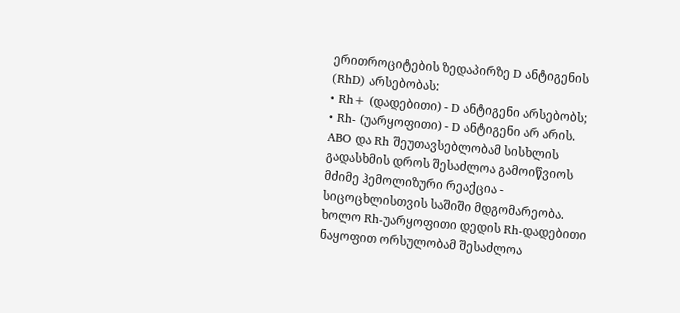ერითროციტების ზედაპირზე D ანტიგენის (RhD) არსებობას:
• Rh+ (დადებითი) - D ანტიგენი არსებობს;
• Rh- (უარყოფითი) - D ანტიგენი არ არის.
ABO და Rh შეუთავსებლობამ სისხლის გადასხმის დროს შესაძლოა გამოიწვიოს მძიმე ჰემოლიზური რეაქცია - სიცოცხლისთვის საშიში მდგომარეობა. ხოლო Rh-უარყოფითი დედის Rh-დადებითი ნაყოფით ორსულობამ შესაძლოა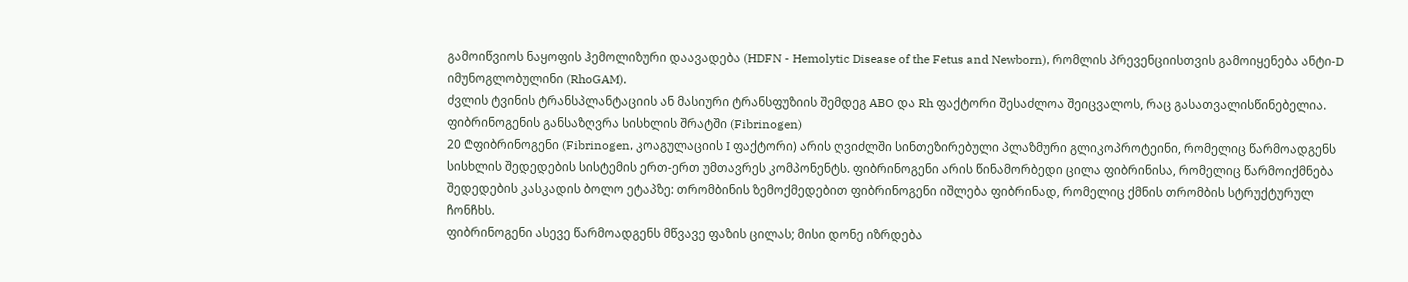გამოიწვიოს ნაყოფის ჰემოლიზური დაავადება (HDFN - Hemolytic Disease of the Fetus and Newborn), რომლის პრევენციისთვის გამოიყენება ანტი-D იმუნოგლობულინი (RhoGAM).
ძვლის ტვინის ტრანსპლანტაციის ან მასიური ტრანსფუზიის შემდეგ ABO და Rh ფაქტორი შესაძლოა შეიცვალოს, რაც გასათვალისწინებელია.
ფიბრინოგენის განსაზღვრა სისხლის შრატში (Fibrinogen)
20 ₾ფიბრინოგენი (Fibrinogen, კოაგულაციის I ფაქტორი) არის ღვიძლში სინთეზირებული პლაზმური გლიკოპროტეინი, რომელიც წარმოადგენს სისხლის შედედების სისტემის ერთ-ერთ უმთავრეს კომპონენტს. ფიბრინოგენი არის წინამორბედი ცილა ფიბრინისა, რომელიც წარმოიქმნება შედედების კასკადის ბოლო ეტაპზე: თრომბინის ზემოქმედებით ფიბრინოგენი იშლება ფიბრინად, რომელიც ქმნის თრომბის სტრუქტურულ ჩონჩხს.
ფიბრინოგენი ასევე წარმოადგენს მწვავე ფაზის ცილას; მისი დონე იზრდება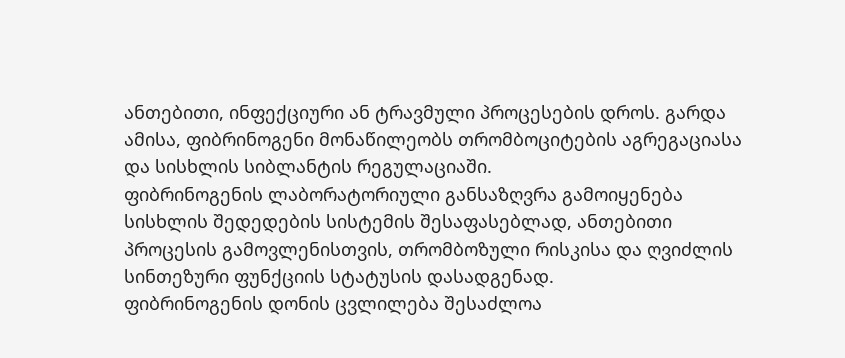ანთებითი, ინფექციური ან ტრავმული პროცესების დროს. გარდა ამისა, ფიბრინოგენი მონაწილეობს თრომბოციტების აგრეგაციასა და სისხლის სიბლანტის რეგულაციაში.
ფიბრინოგენის ლაბორატორიული განსაზღვრა გამოიყენება სისხლის შედედების სისტემის შესაფასებლად, ანთებითი პროცესის გამოვლენისთვის, თრომბოზული რისკისა და ღვიძლის სინთეზური ფუნქციის სტატუსის დასადგენად.
ფიბრინოგენის დონის ცვლილება შესაძლოა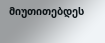მიუთითებდეს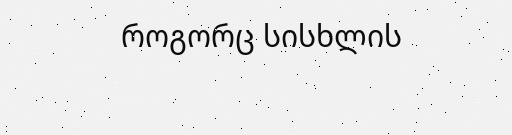როგორც სისხლის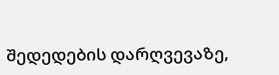შედედების დარღვევაზე,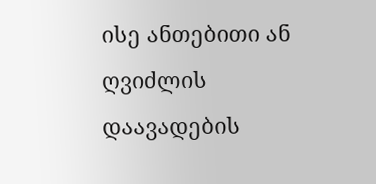ისე ანთებითი ან ღვიძლის დაავადების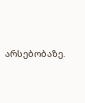არსებობაზე.